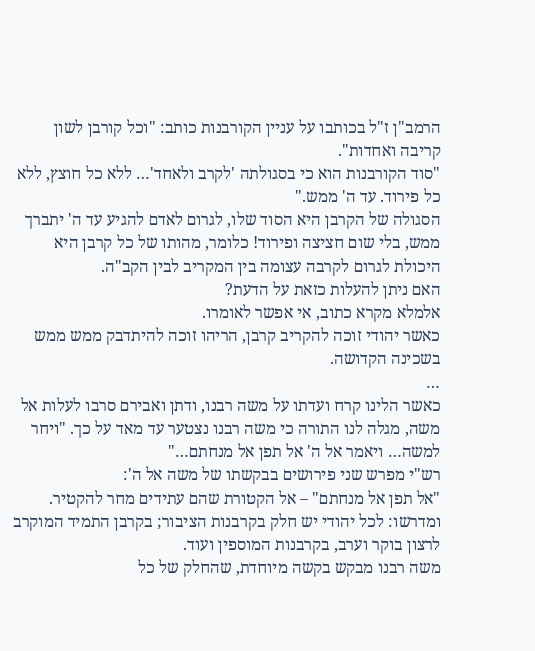הרמב"ן ז"ל בכותבו על עניין הקורבנות כותב: "וכל קורבן לשון קריבה ואחדות".
"סוד הקורבנות הוא כי בסגולתה 'לקרב ולאחד'… ללא כל חוצץ, ללא כל פירוד. עד ה' ממש."
הסגולה של הקרבן היא הסוד שלו, לגרום לאדם להגיע עד ה' יתברך ממש, בלי שום חציצה ופירוד! כלומר, מהותו של כל קרבן היא היכולת לגרום לקרבה עצומה בין המקריב לבין הקב"ה.
האם ניתן להעלות כזאת על הדעת?
אלמלא מקרא כתוב, אי אפשר לאומרו.
כאשר יהודי זוכה להקריב קרבן, הריהו זוכה להיתדבק ממש ממש בשכינה הקדושה.
…
כאשר הלינו קרח ועדתו על משה רבנו, ודתן ואבירם סרבו לעלות אל משה, מגלה לנו התורה כי משה רבנו נצטער עד מאד על כך. "ויחר למשה… ויאמר אל ה' אל תפן אל מנחתם…"
רש"י מפרש שני פירושים בבקשתו של משה אל ה':
"אל תפן אל מנחתם" – אל הקטורת שהם עתידים מחר להקטיר.
ומדרשו: לכל יהודי יש חלק בקרבנות הציבור; בקרבן התמיד המוקרב לרצון בוקר וערב, בקרבנות המוספין ועוד.
משה רבנו מבקש בקשה מיוחדת, שהחלק של כל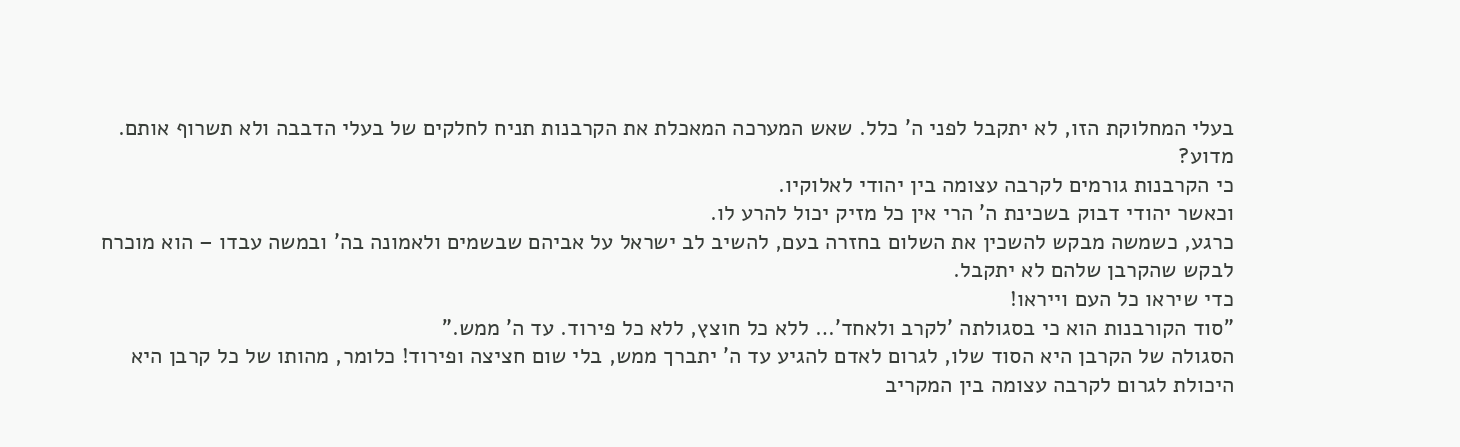בעלי המחלוקת הזו, לא יתקבל לפני ה' כלל. שאש המערכה המאכלת את הקרבנות תניח לחלקים של בעלי הדבבה ולא תשרוף אותם.
מדוע?
כי הקרבנות גורמים לקרבה עצומה בין יהודי לאלוקיו.
וכאשר יהודי דבוק בשכינת ה' הרי אין כל מזיק יכול להרע לו.
כרגע, כשמשה מבקש להשכין את השלום בחזרה בעם, להשיב לב ישראל על אביהם שבשמים ולאמונה בה' ובמשה עבדו – הוא מוכרח לבקש שהקרבן שלהם לא יתקבל.
כדי שיראו כל העם וייראו!
"סוד הקורבנות הוא כי בסגולתה 'לקרב ולאחד'… ללא כל חוצץ, ללא כל פירוד. עד ה' ממש."
הסגולה של הקרבן היא הסוד שלו, לגרום לאדם להגיע עד ה' יתברך ממש, בלי שום חציצה ופירוד! כלומר, מהותו של כל קרבן היא היכולת לגרום לקרבה עצומה בין המקריב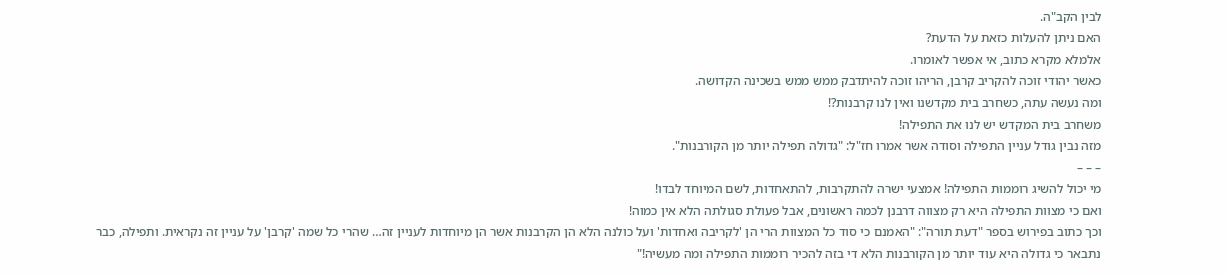לבין הקב"ה.
האם ניתן להעלות כזאת על הדעת?
אלמלא מקרא כתוב, אי אפשר לאומרו.
כאשר יהודי זוכה להקריב קרבן, הריהו זוכה להיתדבק ממש ממש בשכינה הקדושה.
ומה נעשה עתה, כשחרב בית מקדשנו ואין לנו קרבנות?!
משחרב בית המקדש יש לנו את התפילה!
מזה נבין גודל עניין התפילה וסודה אשר אמרו חז"ל: "גדולה תפילה יותר מן הקורבנות".
– – –
מי יכול להשיג רוממות התפילה! אמצעי ישרה להתקרבות, להתאחדות, לשם המיוחד לבדו!
ואם כי מצוות התפילה היא רק מצווה דרבנן לכמה ראשונים, אבל פעולת סגולתה הלא אין כמוה!
וכך כתוב בפירוש בספר "דעת תורה": "האמנם כי סוד כל המצוות הרי הן 'לקריבה ואחדות' ועל כולנה הלא הן הקרבנות אשר הן מיוחדות לעניין זה… שהרי כל שמה 'קרבן' על עניין זה נקראית. ותפילה, כבר נתבאר כי גדולה היא עוד יותר מן הקורבנות הלא די בזה להכיר רוממות התפילה ומה מעשיה!"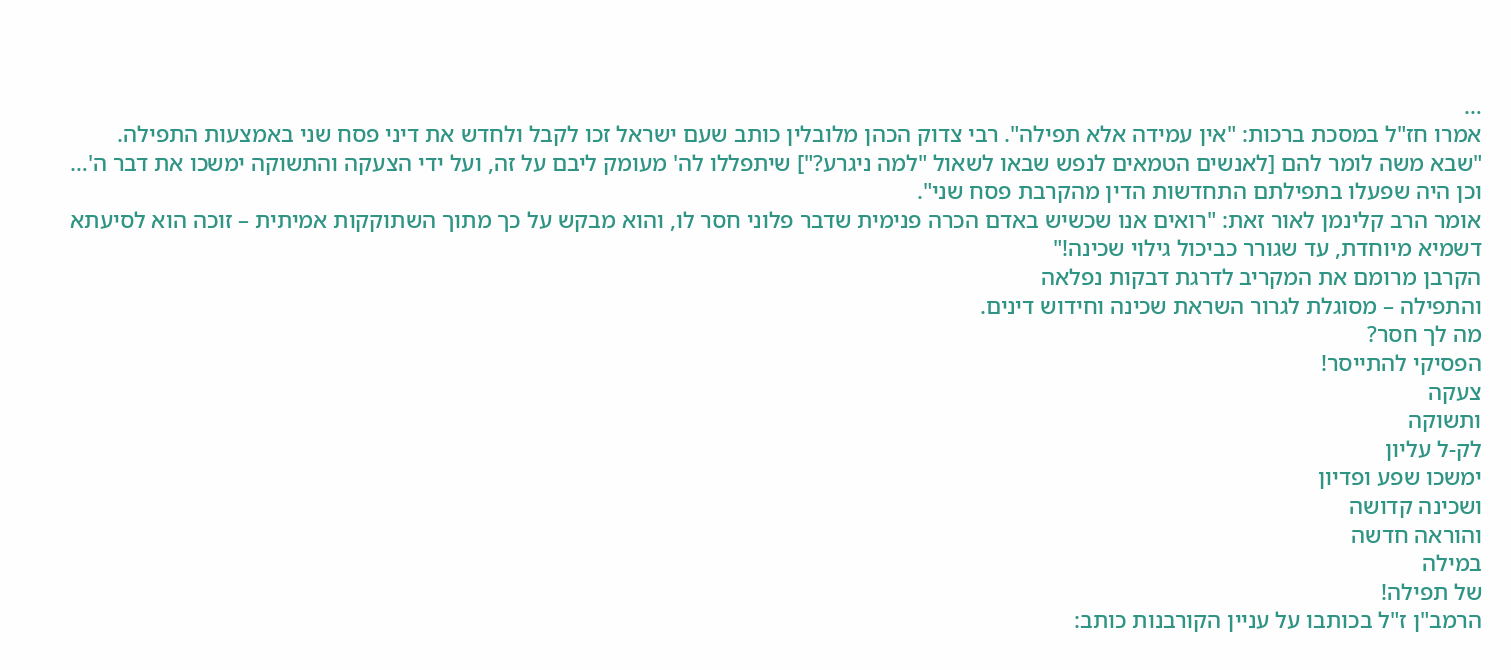…
אמרו חז"ל במסכת ברכות: "אין עמידה אלא תפילה". רבי צדוק הכהן מלובלין כותב שעם ישראל זכו לקבל ולחדש את דיני פסח שני באמצעות התפילה. "שבא משה לומר להם [לאנשים הטמאים לנפש שבאו לשאול "למה ניגרע?"] שיתפללו לה' מעומק ליבם על זה, ועל ידי הצעקה והתשוקה ימשכו את דבר ה'… וכן היה שפעלו בתפילתם התחדשות הדין מהקרבת פסח שני".
אומר הרב קלינמן לאור זאת: "רואים אנו שכשיש באדם הכרה פנימית שדבר פלוני חסר לו, והוא מבקש על כך מתוך השתוקקות אמיתית – זוכה הוא לסיעתא דשמיא מיוחדת, עד שגורר כביכול גילוי שכינה!"
הקרבן מרומם את המקריב לדרגת דבקות נפלאה
והתפילה – מסוגלת לגרור השראת שכינה וחידוש דינים.
מה לך חסר?
הפסיקי להתייסר!
צעקה
ותשוקה
לק-ל עליון
ימשכו שפע ופדיון
ושכינה קדושה
והוראה חדשה
במילה
של תפילה!
הרמב"ן ז"ל בכותבו על עניין הקורבנות כותב: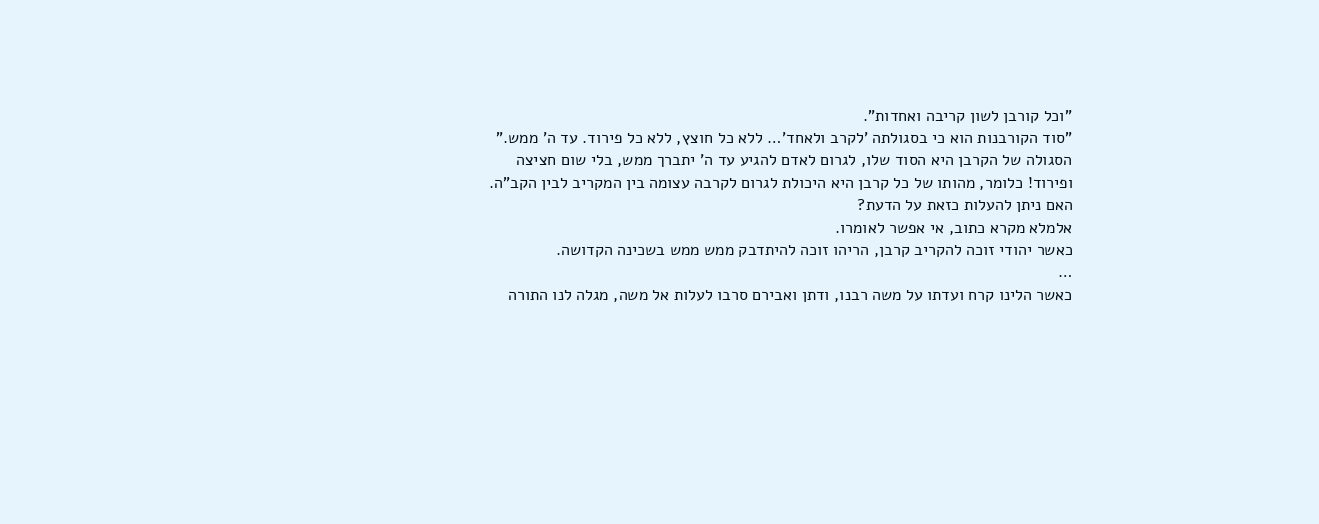"וכל קורבן לשון קריבה ואחדות".
"סוד הקורבנות הוא כי בסגולתה 'לקרב ולאחד'… ללא כל חוצץ, ללא כל פירוד. עד ה' ממש."
הסגולה של הקרבן היא הסוד שלו, לגרום לאדם להגיע עד ה' יתברך ממש, בלי שום חציצה ופירוד! כלומר, מהותו של כל קרבן היא היכולת לגרום לקרבה עצומה בין המקריב לבין הקב"ה.
האם ניתן להעלות כזאת על הדעת?
אלמלא מקרא כתוב, אי אפשר לאומרו.
כאשר יהודי זוכה להקריב קרבן, הריהו זוכה להיתדבק ממש ממש בשכינה הקדושה.
…
כאשר הלינו קרח ועדתו על משה רבנו, ודתן ואבירם סרבו לעלות אל משה, מגלה לנו התורה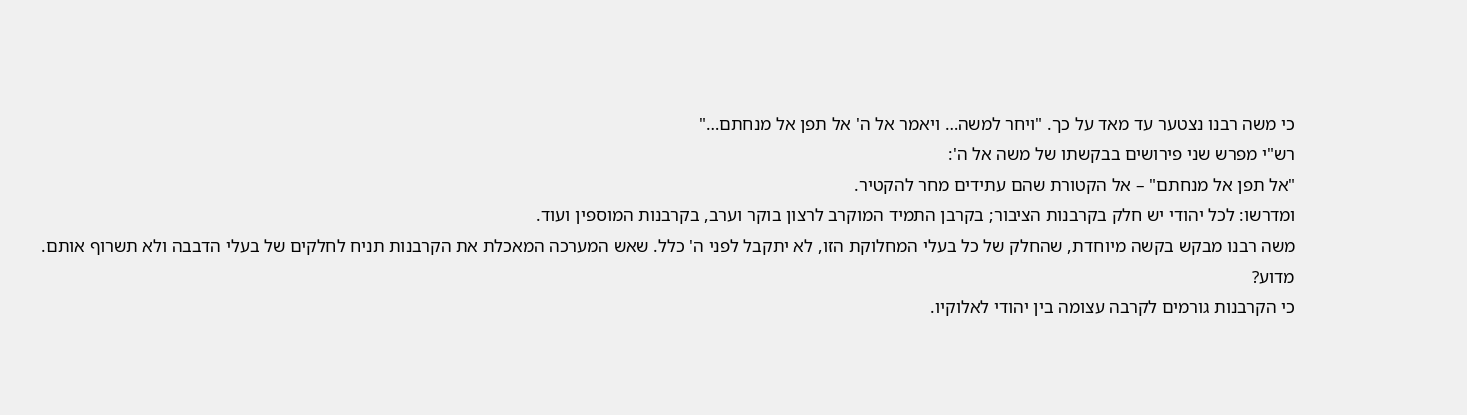כי משה רבנו נצטער עד מאד על כך. "ויחר למשה… ויאמר אל ה' אל תפן אל מנחתם…"
רש"י מפרש שני פירושים בבקשתו של משה אל ה':
"אל תפן אל מנחתם" – אל הקטורת שהם עתידים מחר להקטיר.
ומדרשו: לכל יהודי יש חלק בקרבנות הציבור; בקרבן התמיד המוקרב לרצון בוקר וערב, בקרבנות המוספין ועוד.
משה רבנו מבקש בקשה מיוחדת, שהחלק של כל בעלי המחלוקת הזו, לא יתקבל לפני ה' כלל. שאש המערכה המאכלת את הקרבנות תניח לחלקים של בעלי הדבבה ולא תשרוף אותם.
מדוע?
כי הקרבנות גורמים לקרבה עצומה בין יהודי לאלוקיו.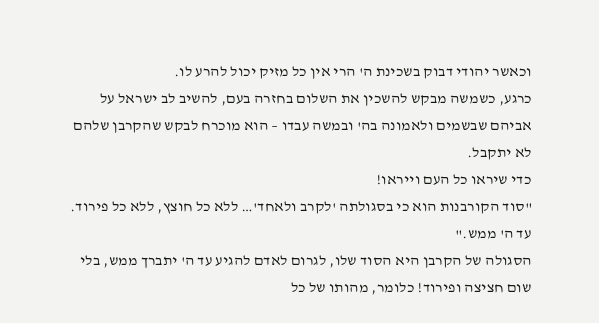וכאשר יהודי דבוק בשכינת ה' הרי אין כל מזיק יכול להרע לו.
כרגע, כשמשה מבקש להשכין את השלום בחזרה בעם, להשיב לב ישראל על אביהם שבשמים ולאמונה בה' ובמשה עבדו – הוא מוכרח לבקש שהקרבן שלהם לא יתקבל.
כדי שיראו כל העם וייראו!
"סוד הקורבנות הוא כי בסגולתה 'לקרב ולאחד'… ללא כל חוצץ, ללא כל פירוד. עד ה' ממש."
הסגולה של הקרבן היא הסוד שלו, לגרום לאדם להגיע עד ה' יתברך ממש, בלי שום חציצה ופירוד! כלומר, מהותו של כל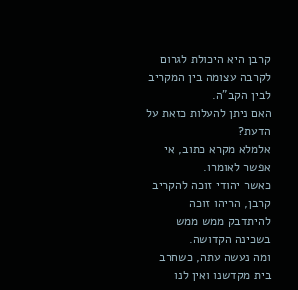קרבן היא היכולת לגרום לקרבה עצומה בין המקריב לבין הקב"ה.
האם ניתן להעלות כזאת על הדעת?
אלמלא מקרא כתוב, אי אפשר לאומרו.
כאשר יהודי זוכה להקריב קרבן, הריהו זוכה להיתדבק ממש ממש בשכינה הקדושה.
ומה נעשה עתה, כשחרב בית מקדשנו ואין לנו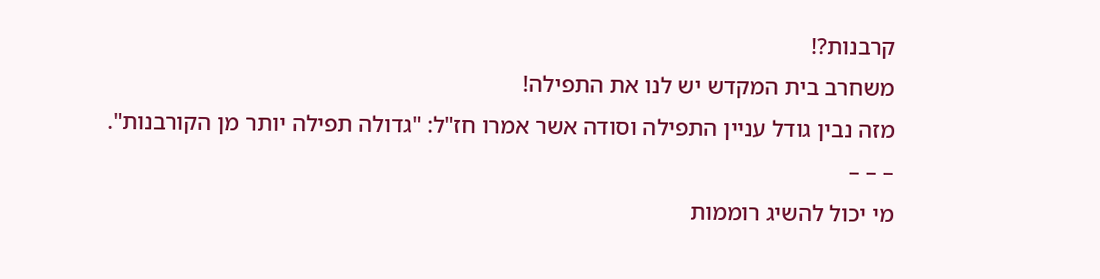קרבנות?!
משחרב בית המקדש יש לנו את התפילה!
מזה נבין גודל עניין התפילה וסודה אשר אמרו חז"ל: "גדולה תפילה יותר מן הקורבנות".
– – –
מי יכול להשיג רוממות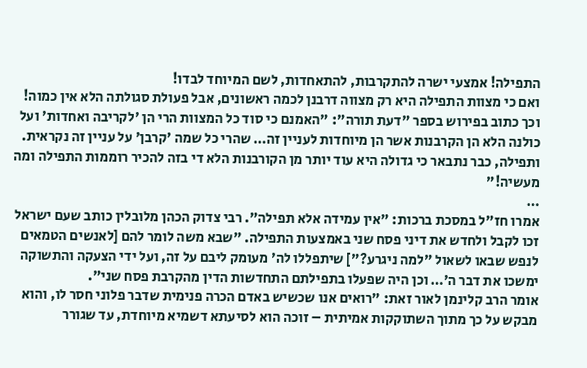התפילה! אמצעי ישרה להתקרבות, להתאחדות, לשם המיוחד לבדו!
ואם כי מצוות התפילה היא רק מצווה דרבנן לכמה ראשונים, אבל פעולת סגולתה הלא אין כמוה!
וכך כתוב בפירוש בספר "דעת תורה": "האמנם כי סוד כל המצוות הרי הן 'לקריבה ואחדות' ועל כולנה הלא הן הקרבנות אשר הן מיוחדות לעניין זה… שהרי כל שמה 'קרבן' על עניין זה נקראית. ותפילה, כבר נתבאר כי גדולה היא עוד יותר מן הקורבנות הלא די בזה להכיר רוממות התפילה ומה מעשיה!"
…
אמרו חז"ל במסכת ברכות: "אין עמידה אלא תפילה". רבי צדוק הכהן מלובלין כותב שעם ישראל זכו לקבל ולחדש את דיני פסח שני באמצעות התפילה. "שבא משה לומר להם [לאנשים הטמאים לנפש שבאו לשאול "למה ניגרע?"] שיתפללו לה' מעומק ליבם על זה, ועל ידי הצעקה והתשוקה ימשכו את דבר ה'… וכן היה שפעלו בתפילתם התחדשות הדין מהקרבת פסח שני".
אומר הרב קלינמן לאור זאת: "רואים אנו שכשיש באדם הכרה פנימית שדבר פלוני חסר לו, והוא מבקש על כך מתוך השתוקקות אמיתית – זוכה הוא לסיעתא דשמיא מיוחדת, עד שגורר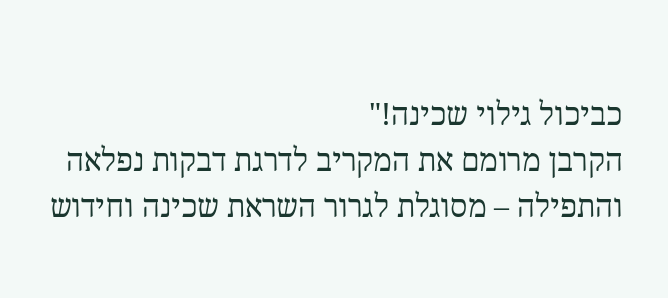כביכול גילוי שכינה!"
הקרבן מרומם את המקריב לדרגת דבקות נפלאה
והתפילה – מסוגלת לגרור השראת שכינה וחידוש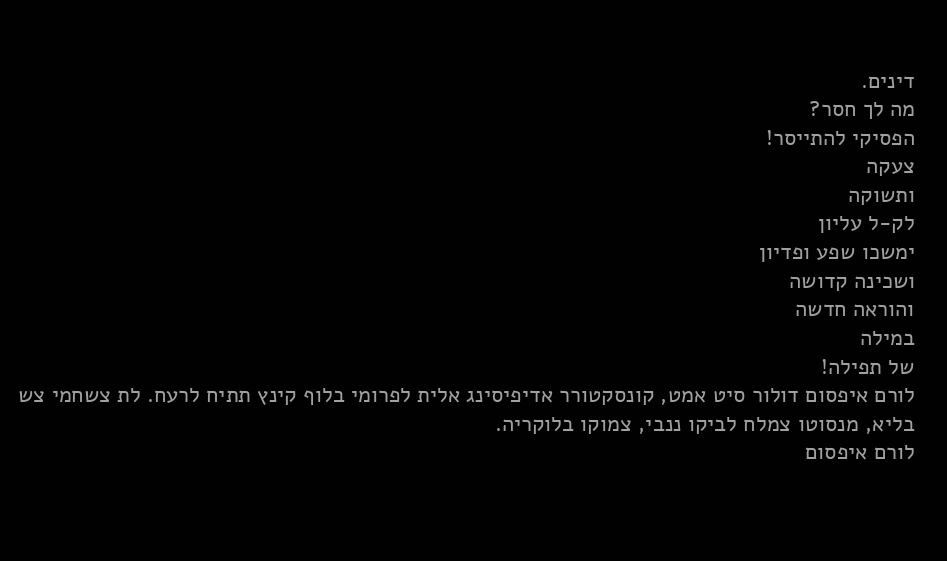דינים.
מה לך חסר?
הפסיקי להתייסר!
צעקה
ותשוקה
לק-ל עליון
ימשכו שפע ופדיון
ושכינה קדושה
והוראה חדשה
במילה
של תפילה!
לורם איפסום דולור סיט אמט, קונסקטורר אדיפיסינג אלית לפרומי בלוף קינץ תתיח לרעח. לת צשחמי צש בליא, מנסוטו צמלח לביקו ננבי, צמוקו בלוקריה.
לורם איפסום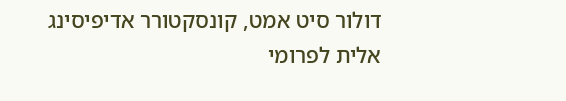דולור סיט אמט, קונסקטורר אדיפיסינג אלית לפרומי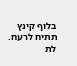בלוף קינץ תתיח לרעח.
לת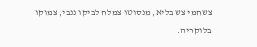צשחמי צש בליא, מנסוטו צמלח לביקו ננבי, צמוקו בלוקריה.